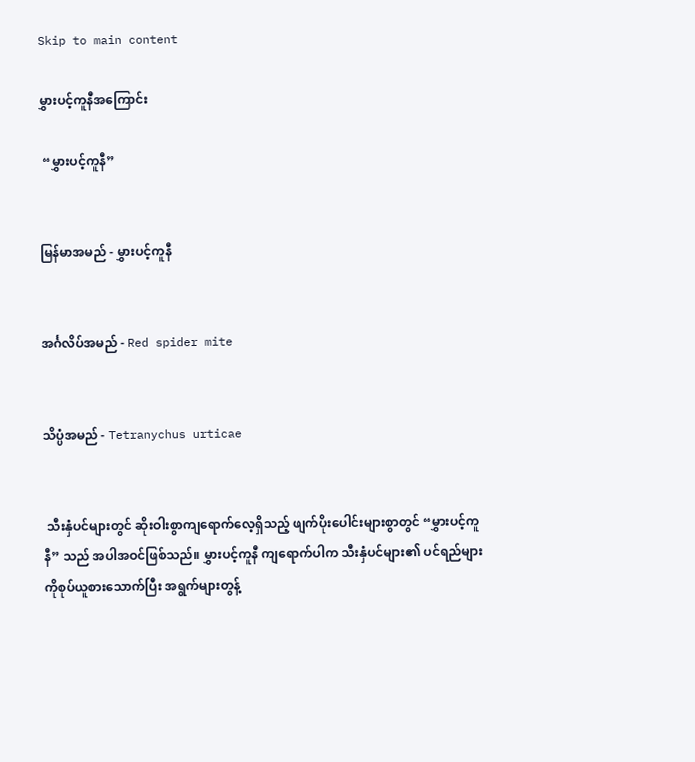Skip to main content

မွှားပင့်ကူနီအကြောင်း

 “မွှားပင့်ကူနီ”


မြန်မာအမည် - မွှားပင့်ကူနီ


အင်္ဂလိပ်အမည် - Red spider mite


သိပ္ပံအမည် - Tetranychus urticae


 သီးနှံပင်များတွင် ဆိုးဝါးစွာကျရောက်လေ့ရှိသည့် ဖျက်ပိုးပေါင်းများစွာတွင် “မွှားပင့်ကူနီ” သည် အပါအဝင်ဖြစ်သည်။ မွှားပင့်ကူနီ ကျရောက်ပါက သီးနှံပင်များ၏ ပင်ရည်များကိုစုပ်ယူစားသောက်ပြီး အရွက်များတွန့်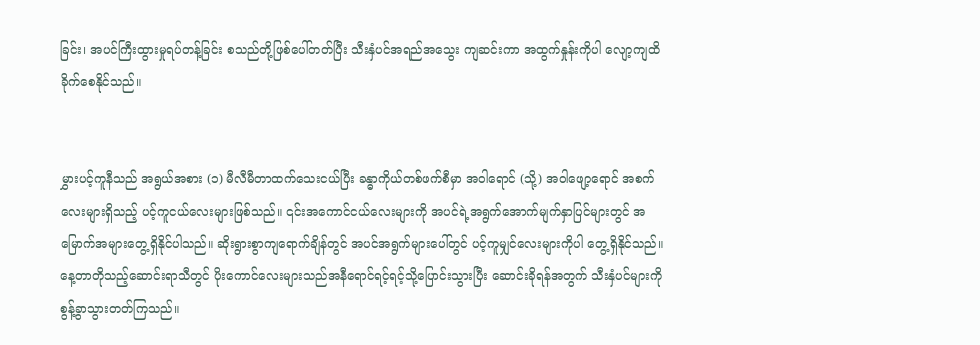ခြင်း၊ အပင်ကြီးထွားမှုရပ်တန့်ခြင်း စသည်တို့ဖြစ်ပေါ်တတ်ပြီး သီးနှံပင်အရည်အသွေး ကျဆင်းကာ အထွက်နှုန်းကိုပါ လျော့ကျထိခိုက်စေနိုင်သည်။


မွှားပင့်ကူနီသည် အရွယ်အစား (၁) မီလီမီတာထက်သေးငယ်ပြီး ခန္ဓာကိုယ်တစ်ဖက်စီမှာ အဝါရောင် (သို့) အဝါဖျော့ရောင် အစက်လေးများရှိသည့် ပင့်ကူငယ်လေးများဖြစ်သည်။ ၎င်းအကောင်ငယ်လေးများကို အပင်ရဲ့အရွက်အောက်မျက်နှာပြင်များတွင် အမြောက်အများတွေ့ရှိနိုင်ပါသည်။ ဆိုးရွားစွာကျရောက်ချိန်တွင် အပင်အရွက်များပေါ်တွင် ပင့်ကူမျှင်လေးများကိုပါ တွေ့ရှိနိုင်သည်။ နေ့တာတိုသည့်ဆောင်းရာသီတွင် ပိုးကောင်လေးများသည်အနီရောင်ရင့်ရင့်သို့ပြောင်းသွားပြီး ဆောင်းခိုရန်အတွက် သီးနှံပင်များကို စွန့်ခွာသွားတတ်ကြသည်။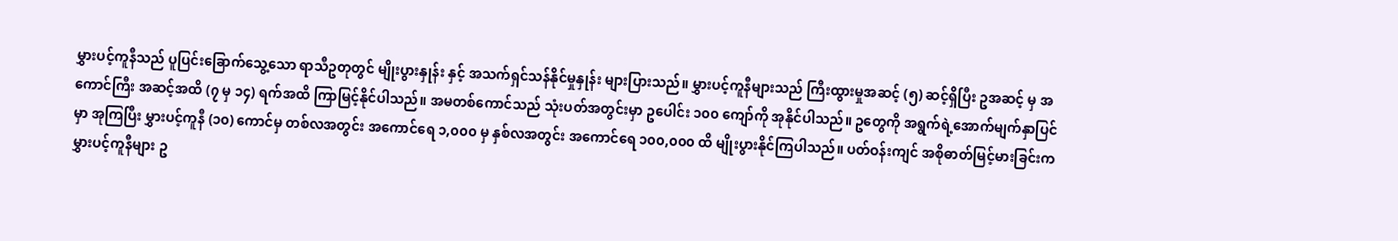မွှားပင့်ကူနီသည် ပူပြင်းခြောက်သွေ့သော ရာသီဥတုတွင် မျိုးပွားနှုန်း နှင့် အသက်ရှင်သန်နိုင်မှုနှုန်း များပြားသည်။ မွှားပင့်ကူနီများသည် ကြီးထွားမှုအဆင့် (၅) ဆင့်ရှိပြီး ဥအဆင့် မှ အကောင်ကြီး အဆင့်အထိ (၇ မှ ၁၄) ရက်အထိ ကြာမြင့်နိုင်ပါသည်။ အမတစ်ကောင်သည် သုံးပတ်အတွင်းမှာ ဥပေါင်း ၁၀၀ ကျော်ကို အုနိုင်ပါသည်။ ဥတွေကို အရွက်ရဲ့အောက်မျက်နှာပြင်မှာ အုကြပြီး မွှားပင့်ကူနီ (၁၀) ကောင်မှ တစ်လအတွင်း အကောင်ရေ ၁,၀၀၀ မှ နှစ်လအတွင်း အကောင်ရေ ၁၀၀,၀၀၀ ထိ မျိုးပွားနိုင်ကြပါသည်။ ပတ်ဝန်းကျင် အစိုဓာတ်မြင့်မားခြင်းက မွှားပင့်ကူနီများ ဥ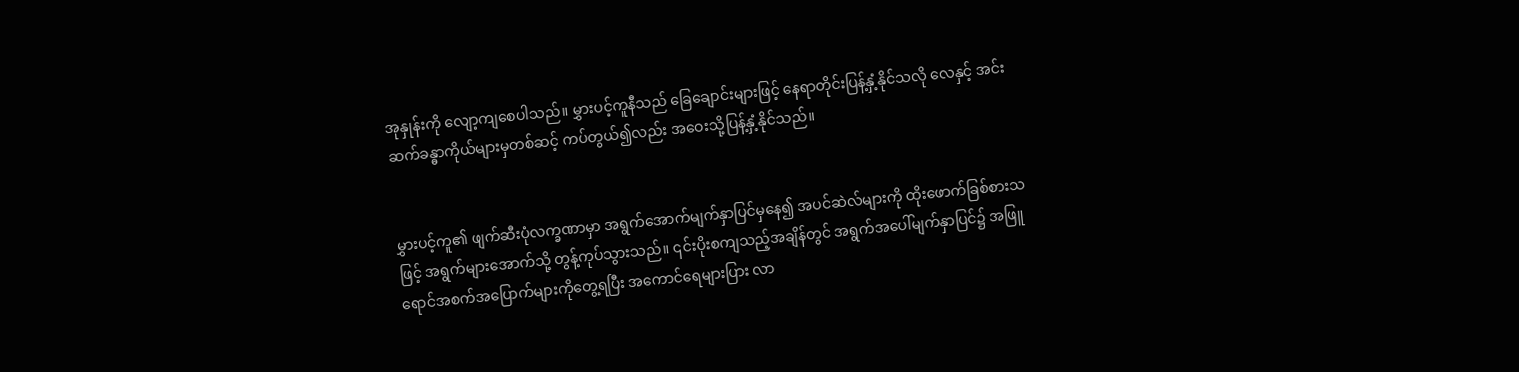အုနှုန်းကို လျော့ကျစေပါသည်။ မွှားပင့်ကူနီသည် ခြေချောင်းများဖြင့် နေရာတိုင်းပြန့်နှံ့နိုင်သလို လေနှင့် အင်းဆက်ခန္ဓာကိုယ်များမှတစ်ဆင့် ကပ်တွယ်၍လည်း အဝေးသို့ပြန့်နှံ့နိုင်သည်။


မွှားပင့်ကူ၏ ဖျက်ဆီးပုံလက္ခဏာမှာ အရွက်အောက်မျက်နှာပြင်မှနေ၍ အပင်ဆဲလ်များကို ထိုးဖောက်ခြစ်စားသဖြင့် အရွက်များအောက်သို့ တွန့်ကုပ်သွားသည်။ ၎င်းပိုးစကျသည့်အချိန်တွင် အရွက်အပေါ်မျက်နှာပြင်၌ အဖြူရောင်အစက်အပြောက်များကိုတွေ့ရပြီး အကောင်ရေများပြား လာ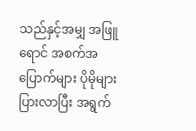သည်နှင့်အမျှ အဖြူရောင် အစက်အပြောက်များ ပိုမိုများပြားလာပြီး အရွက်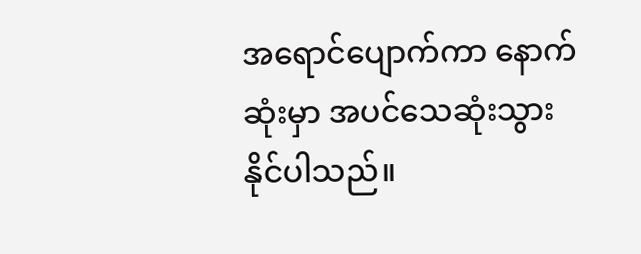အရောင်ပျောက်ကာ နောက်ဆုံးမှာ အပင်သေဆုံးသွားနိုင်ပါသည်။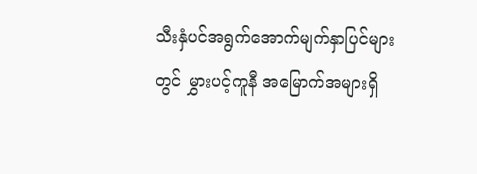သီးနှံပင်အရွက်အောက်မျက်နှာပြင်များတွင် မွှားပင့်ကူနီ အမြောက်အများရှိ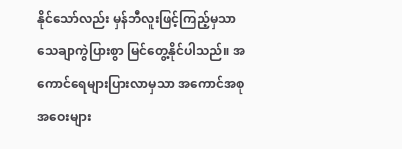နိုင်သော်လည်း မှန်ဘီလူးဖြင့်ကြည့်မှသာ သေချာကွဲပြားစွာ မြင်တွေ့နိုင်ပါသည်။ အကောင်ရေများပြားလာမှသာ အကောင်အစုအဝေးများ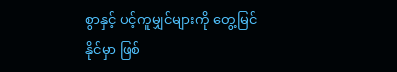စွာနှင့် ပင့်ကူမျှင်များကို တွေ့မြင်နိုင်မှာ ဖြစ်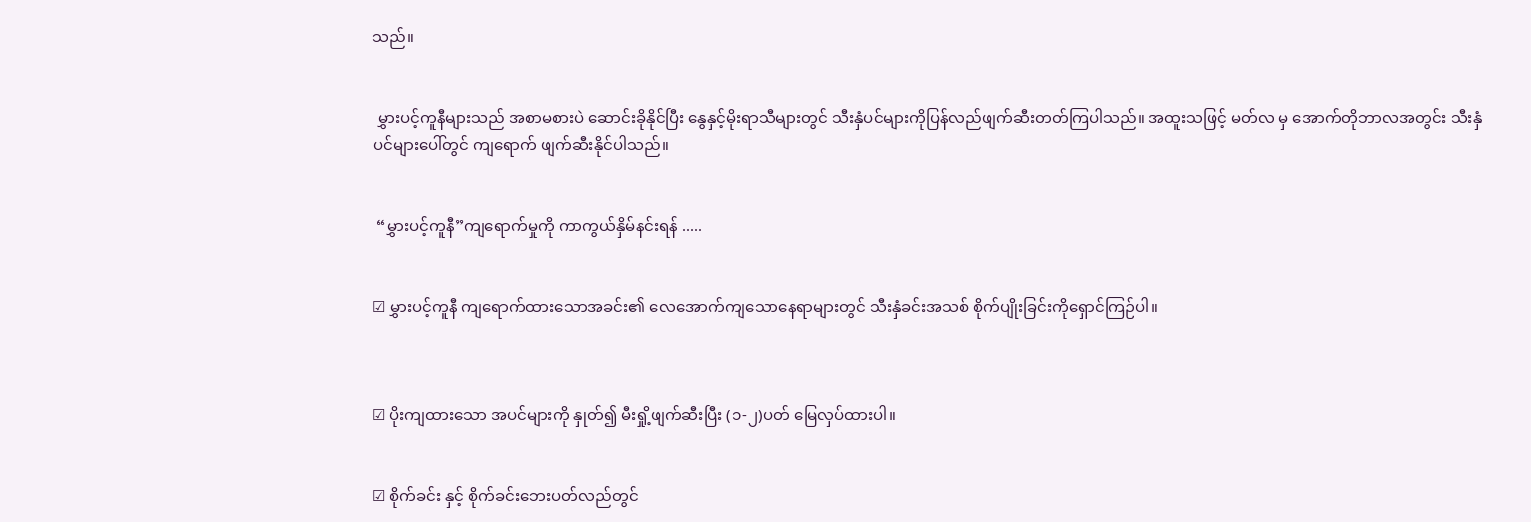သည်။


 မွှားပင့်ကူနီများသည် အစာမစားပဲ ဆောင်းခိုနိုင်ပြီး နွေနှင့်မိုးရာသီများတွင် သီးနှံပင်များကိုပြန်လည်ဖျက်ဆီးတတ်ကြပါသည်။ အထူးသဖြင့် မတ်လ မှ အောက်တိုဘာလအတွင်း သီးနှံပင်များပေါ်တွင် ကျရောက် ဖျက်ဆီးနိုင်ပါသည်။


 “မွှားပင့်ကူနီ”ကျရောက်မှုကို ကာကွယ်နှိမ်နင်းရန် .....


☑ မွှားပင့်ကူနီ ကျရောက်ထားသောအခင်း၏ လေအောက်ကျသောနေရာများတွင် သီးနှံခင်းအသစ် စိုက်ပျိုးခြင်းကိုရှောင်ကြဉ်ပါ။



☑ ပိုးကျထားသော အပင်များကို နှုတ်၍ မီးရှို့ဖျက်ဆီးပြီး (၁-၂)ပတ် မြေလှပ်ထားပါ။


☑ စိုက်ခင်း နှင့် စိုက်ခင်းဘေးပတ်လည်တွင်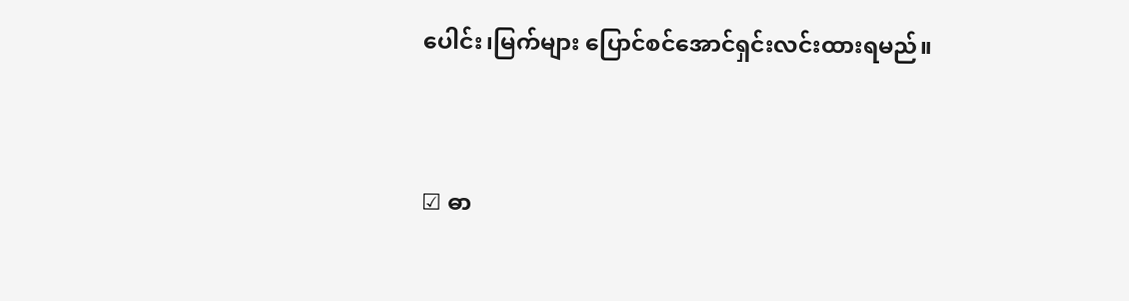ပေါင်း၊မြက်များ ပြောင်စင်အောင်ရှင်းလင်းထားရမည်။


☑ ဓာ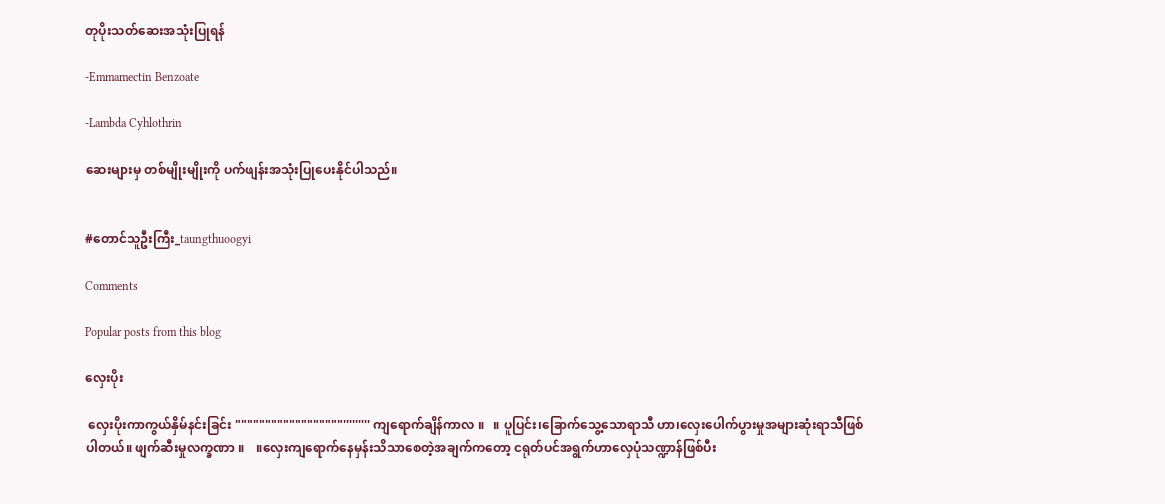တုပိုးသတ်ဆေးအသုံးပြုရန်

-Emmamectin Benzoate

-Lambda Cyhlothrin

ဆေးများမှ တစ်မျိုးမျိုးကို ပက်ဖျန်းအသုံးပြုပေးနိုင်ပါသည်။


#တောင်သူဦးကြီး_taungthuoogyi

Comments

Popular posts from this blog

လှေးပိုး

 လှေးပိုးကာကွယ်နှိမ်နင်းခြင်း """"""""""""""""""''''''''' ကျရောက်ချိန်ကာလ ။   ။ ပူပြင်း၊ခြောက်သွေ့သောရာသီ ဟာ၊လှေးပေါက်ပွားမှုအများဆုံးရာသီဖြစ်ပါတယ်။ ဖျက်ဆီးမှုလက္ခဏာ ။    ။လှေးကျရောက်နေမှန်းသိသာစေတဲ့အချက်ကတော့ ငရုတ်ပင်အရွက်ဟာလှေပုံသဏ္ဍာန်ဖြစ်ပီး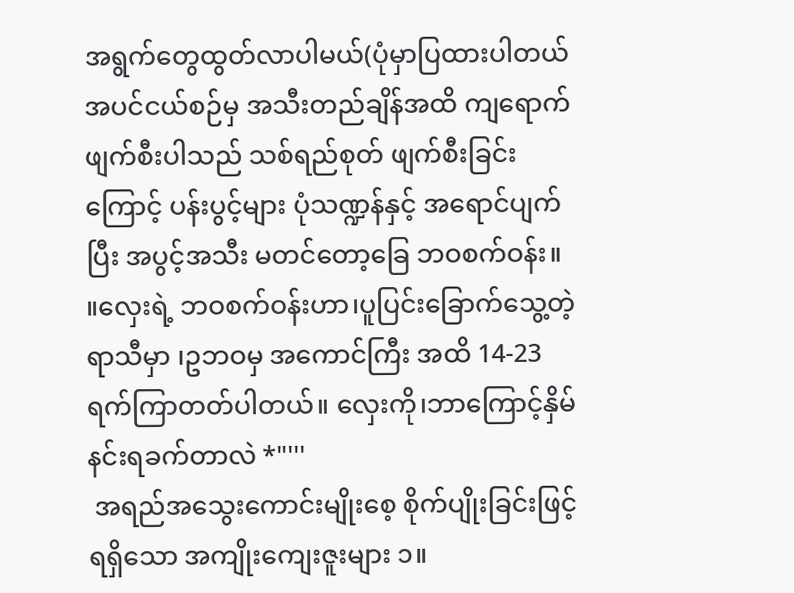အရွက်တွေထွတ်လာပါမယ်(ပုံမှာပြထားပါတယ် အပင်ငယ်စဉ်မှ အသီးတည်ချိန်အထိ ကျရောက်ဖျက်စီးပါသည် သစ်ရည်စုတ် ဖျက်စီးခြင်းကြောင့် ပန်းပွင့်များ ပုံသဏ္ဍန်နှင့် အရောင်ပျက်ပြီး အပွင့်အသီး မတင်တော့ခြေ ဘဝစက်ဝန်း။ ။လှေးရဲ့ ဘဝစက်ဝန်းဟာ၊ပူပြင်းခြောက်သွေ့တဲ့ရာသီမှာ ၊ဥဘဝမှ အကောင်ကြီး အထိ 14-23ရက်ကြာတတ်ပါတယ်။ လှေးကို၊ဘာကြောင့်နှိမ်နင်းရခက်တာလဲ *"'''
 အရည်အသွေးကောင်းမျိုးစေ့ စိုက်ပျိုးခြင်းဖြင့် ရရှိသော အကျိုးကျေးဇူးများ ၁။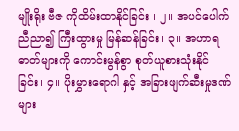မျိုးရိုး ဗီဇ ကိုထိမ်းထာနိုင်ခြင်း ၊ ၂။ အပင်ပေါက် ညီညာ၍ ကြီးထွားမှု မြန်ဆန်ခြင်း၊ ၃။ အဟာရဓာတ်များကို ကောင်းမွန်စွာ စုတ်ယူစားသုံးနိုင်ခြင်း၊ ၄။ ပိုးမွှားရောဂါ နှင့် အခြားဖျက်ဆီးမှုဒဏ်များ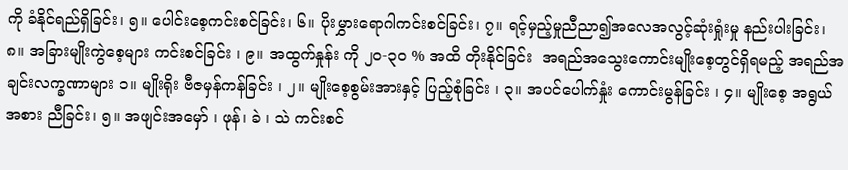ကို ခံနိုင်ရည်ရှိခြင်း၊ ၅။ ပေါင်းစေ့ကင်းစင်ခြင်း၊ ၆။ ပိုးမွှားရောဂါကင်းစင်ခြင်း၊ ၇။ ရင့်မှည့်မှုညီညာ၍အလေအလွင့်ဆုံးရှုံးမှု နည်းပါးခြင်း၊ ၈။ အခြားမျိုးကွဲစေ့များ ကင်းစင်ခြင်း ၊ ၉။ အထွက်နှုန်း ကို ၂၀-၃၀ % အထိ တိုးနိုင်ခြင်း  အရည်အသွေးကောင်းမျိုးစေ့တွင်ရှိရမည့် အရည်အချင်းလက္ခဏာများ ၁။ မျိုးရိုး ဗီဇမှန်ကန်ခြင်း ၊ ၂။ မျိုးစေ့စွမ်းအားနှင့် ပြည့်စုံခြင်း ၊ ၃။ အပင်ပေါက်နှုံး ကောင်းမွန်ခြင်း ၊ ၄။ မျိုးစေ့ အရွယ်အစား ညီခြင်း၊ ၅။ အဖျင်းအမှော် ၊ ဖုန်၊ ခဲ ၊ သဲ ကင်းစင်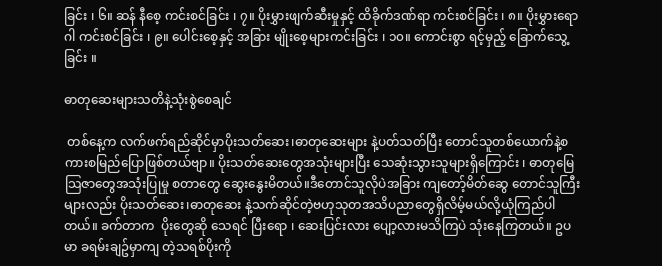ခြင်း ၊ ၆။ ဆန် နီစေ့ ကင်းစင်ခြင်း ၊ ၇။ ပိုးမွှားဖျက်ဆီးမှုနှင့် ထိခိုက်ဒဏ်ရာ ကင်းစင်ခြင်း ၊ ၈။ ပိုးမွှားရောဂါ ကင်းစင်ခြင်း ၊ ၉။ ပေါင်းစေ့နှင့် အခြား မျိုးစေ့များကင်းခြင်း ၊ ၁၀။ ကောင်းစွာ ရင့်မှည့် ခြောက်သွေ့ ခြင်း ။

ဓာတုဆေးများသတိနဲ့သုံးစွဲစေချင်

 တစ်နေ့က လက်ဖက်ရည်ဆိုင်မှာပိုးသတ်ဆေး၊ဓာတုဆေးများ နဲ့ပတ်သတ်ပြီး တောင်သူတစ်ယောက်နဲ့စကားစမြည်ပြောဖြစ်တယ်ဗျာ။ ပိုးသတ်ဆေးတွေအသုံးများပြီး သေဆုံးသွားသူများရှိကြောင်း ၊ ဓာတုမြေသြဇာတွေအသုံးပြုမှု စတာတွေ ဆွေးနွေးမိတယ်။ဒီတောင်သူလိုပဲအခြား ကျတော့်မိတ်ဆွေ တောင်သူကြီး များလည်း ပိုးသတ်ဆေး၊ဓာတုဆေး နဲ့သက်ဆိုင်တဲ့ဗဟုသုတအသိပညာတွေရှိလိမ့်မယ်လို့ယုံကြည်ပါတယ်။ ခက်တာက  ပိုးတွေဆို သေရင် ပြီးရော ၊ ဆေးပြင်းလား ပျော့လားမသိကြပဲ သုံးနေကြတယ်။ ဥပမာ ခရမ်းချဥ်မှာကျ တဲ့သရစ်ပိုးကို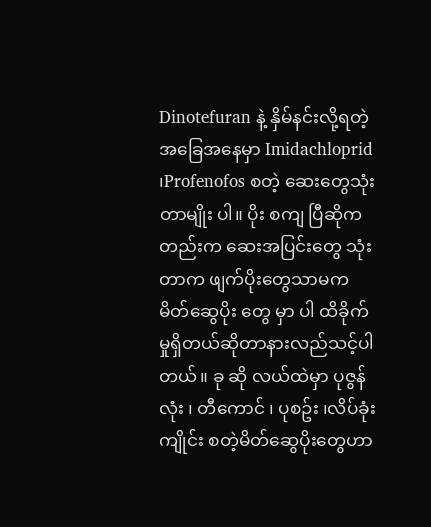Dinotefuran နဲ့ နှိမ်နင်းလို့ရတဲ့အခြေအနေမှာ Imidachloprid ၊Profenofos စတဲ့ ဆေးတွေသုံးတာမျိုး ပါ။ ပိုး စကျ ပြီဆိုကတည်းက ဆေးအပြင်းတွေ သုံးတာက ဖျက်ပိုးတွေသာမက မိတ်ဆွေပိုး တွေ မှာ ပါ ထိခိုက်မှုရှိတယ်ဆိုတာနားလည်သင့်ပါတယ်။ ခု ဆို လယ်ထဲမှာ ပုဇွန်လုံး ၊ တီကောင် ၊ ပုစဥ်း ၊လိပ်ခုံး ကျိုင်း စတဲ့မိတ်ဆွေပိုးတွေဟာ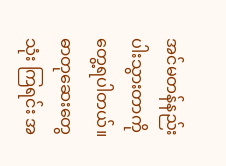အင်မတန်နည်းပါးသွားတာကိုတွေ့ရပါတယ်။ ဓာတုဆေးတွေသုံး ကြရင်း အ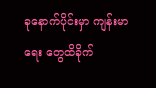ခုနောက်ပိုင်းမှာ ကျန်းမာရေး တွေထိခိုက်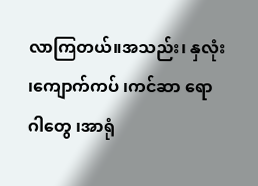လာကြတယ်။အသည်း၊ နှလုံး ၊ကျောက်ကပ် ၊ကင်ဆာ ရောဂါတွေ ၊အာရုံ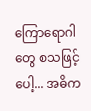ကြောရောဂါတွေ စသဖြင့်ပေါ့... အဓိက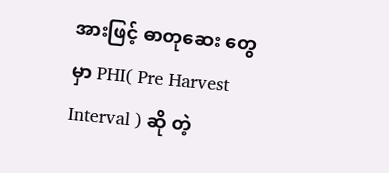အားဖြင့် ဓာတုဆေး တွေ မှာ PHI( Pre Harvest Interval ) ဆို တဲ့